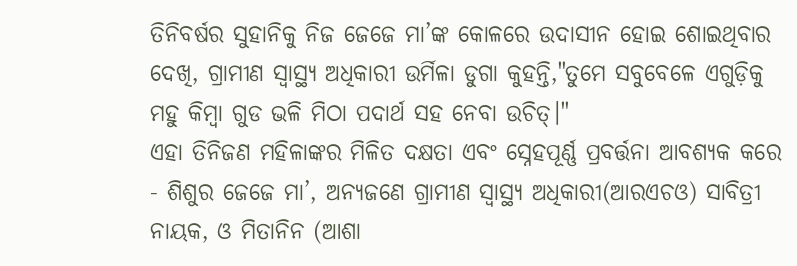ତିନିବର୍ଷର ସୁହାନିକୁ ନିଜ ଜେଜେ ମା’ଙ୍କ କୋଳରେ ଉଦାସୀନ ହୋଇ ଶୋଇଥିବାର ଦେଖି, ଗ୍ରାମୀଣ ସ୍ୱାସ୍ଥ୍ୟ ଅଧିକାରୀ ଉର୍ମିଳା ଡୁଗା କୁହନ୍ତି,"ତୁମେ ସବୁବେଳେ ଏଗୁଡ଼ିକୁ ମହୁ କିମ୍ବା ଗୁଡ ଭଳି ମିଠା ପଦାର୍ଥ ସହ ନେବା ଉଚିତ୍।"
ଏହା ତିନିଜଣ ମହିଳାଙ୍କର ମିଳିତ ଦକ୍ଷତା ଏବଂ ସ୍ନେହପୂର୍ଣ୍ଣ ପ୍ରବର୍ତ୍ତନା ଆବଶ୍ୟକ କରେ - ଶିଶୁର ଜେଜେ ମା’, ଅନ୍ୟଜଣେ ଗ୍ରାମୀଣ ସ୍ୱାସ୍ଥ୍ୟ ଅଧିକାରୀ(ଆରଏଚଓ) ସାବିତ୍ରୀ ନାୟକ, ଓ ମିତାନିନ (ଆଶା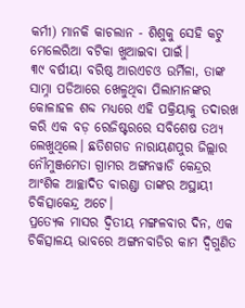କର୍ମୀ) ମାନକି କାଚଲାନ - ଶିଶୁକୁ ସେହି କଟୁ ମେଲେରିଆ ବଟିକା ଖୁଆଇବା ପାଇଁ।
୩୯ ବର୍ଷୀୟା ବରିଷ୍ଠ ଆରଏଚଓ ଉର୍ମିଳା, ତାଙ୍କ ସାମ୍ନା ପଡିଆରେ ଖେଳୁଥିବା ପିଲାମାନଙ୍କର କୋଳାହଳ ଶବ୍ଦ ମଧ୍ୟରେ ଏହି ପକ୍ରିୟାକୁ ତଦାରଖ କରି ଏକ ବଡ଼ ରେଜିଷ୍ଟରରେ ସବିଶେଷ ତଥ୍ୟ ଲେଖୁଥିଲେ। ଛତିଶଗଡ ନାରାୟଣପୁର ଜିଲ୍ଲାର ନୌମୁଞ୍ଜମେତା ଗ୍ରାମର ଅଙ୍ଗନୱାଡି କେନ୍ଦ୍ରର ଆଂଶିକ ଆଚ୍ଛାଦିତ ବାରଣ୍ଡା ତାଙ୍କର ଅସ୍ଥାୟୀ ଚିକିତ୍ସାକେନ୍ଦ୍ର ଅଟେ।
ପ୍ରତ୍ୟେକ ମାସର ଦ୍ୱିତୀୟ ମଙ୍ଗଳବାର ଦିନ, ଏକ ଚିକିତ୍ସାଳୟ ଭାବରେ ଅଙ୍ଗନବାଡିର କାମ ଦ୍ୱିଗୁଣିତ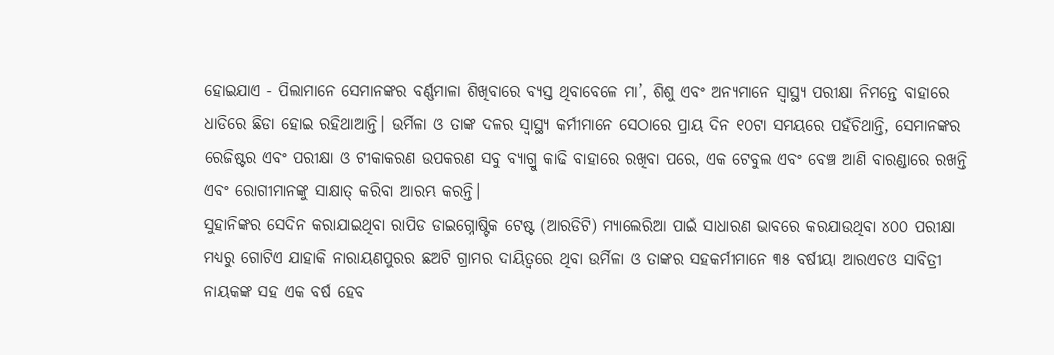ହୋଇଯାଏ - ପିଲାମାନେ ସେମାନଙ୍କର ବର୍ଣ୍ଣମାଳା ଶିଖିବାରେ ବ୍ୟସ୍ତ ଥିବାବେଳେ ମା’, ଶିଶୁ ଏବଂ ଅନ୍ୟମାନେ ସ୍ୱାସ୍ଥ୍ୟ ପରୀକ୍ଷା ନିମନ୍ତେ ବାହାରେ ଧାଡିରେ ଛିଡା ହୋଇ ରହିଥାଆନ୍ତି। ଉର୍ମିଳା ଓ ତାଙ୍କ ଦଳର ସ୍ୱାସ୍ଥ୍ୟ କର୍ମୀମାନେ ସେଠାରେ ପ୍ରାୟ ଦିନ ୧୦ଟା ସମୟରେ ପହଁଚିଥାନ୍ତି, ସେମାନଙ୍କର ରେଜିଷ୍ଟର ଏବଂ ପରୀକ୍ଷା ଓ ଟୀକାକରଣ ଉପକରଣ ସବୁ ବ୍ୟାଗ୍ରୁ କାଢି ବାହାରେ ରଖିବା ପରେ, ଏକ ଟେବୁଲ ଏବଂ ବେଞ୍ଚ ଆଣି ବାରଣ୍ଡାରେ ରଖନ୍ତି ଏବଂ ରୋଗୀମାନଙ୍କୁ ସାକ୍ଷାତ୍ କରିବା ଆରମ୍ଭ କରନ୍ତି।
ସୁହାନିଙ୍କର ସେଦିନ କରାଯାଇଥିବା ରାପିଡ ଡାଇଗ୍ନୋଷ୍ଟିକ ଟେଷ୍ଟ (ଆରଡିଟି) ମ୍ୟାଲେରିଆ ପାଇଁ ସାଧାରଣ ଭାବରେ କରଯାଉଥିବା ୪୦୦ ପରୀକ୍ଷା ମଧ୍ୟରୁ ଗୋଟିଏ ଯାହାକି ନାରାୟଣପୁରର ଛଅଟି ଗ୍ରାମର ଦାୟିତ୍ୱରେ ଥିବା ଉର୍ମିଳା ଓ ତାଙ୍କର ସହକର୍ମୀମାନେ ୩୫ ବର୍ଷୀୟା ଆରଏଚଓ ସାବିତ୍ରୀ ନାୟକଙ୍କ ସହ ଏକ ବର୍ଷ ହେବ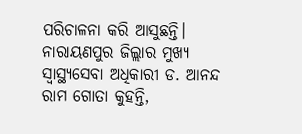ପରିଚାଳନା କରି ଆସୁଛନ୍ତି।
ନାରାୟଣପୁର ଜିଲ୍ଲାର ମୁଖ୍ୟ ସ୍ୱାସ୍ଥ୍ୟସେବା ଅଧିକାରୀ ଡ. ଆନନ୍ଦ ରାମ ଗୋତା କୁହନ୍ତି,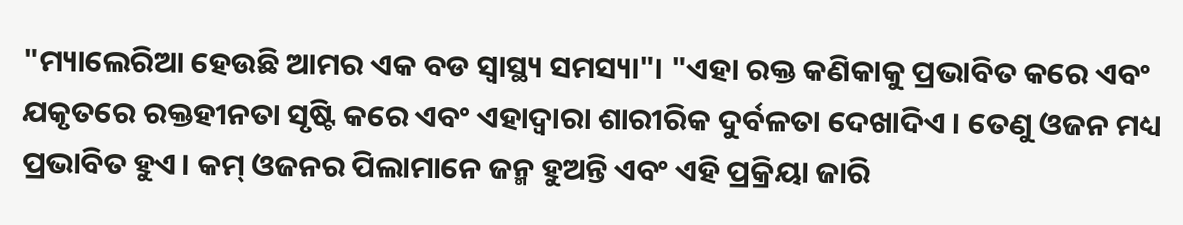"ମ୍ୟାଲେରିଆ ହେଉଛି ଆମର ଏକ ବଡ ସ୍ୱାସ୍ଥ୍ୟ ସମସ୍ୟା"। "ଏହା ରକ୍ତ କଣିକାକୁ ପ୍ରଭାବିତ କରେ ଏବଂ ଯକୃତରେ ରକ୍ତହୀନତା ସୃଷ୍ଟି କରେ ଏବଂ ଏହାଦ୍ୱାରା ଶାରୀରିକ ଦୁର୍ବଳତା ଦେଖାଦିଏ । ତେଣୁ ଓଜନ ମଧ୍ୟ ପ୍ରଭାବିତ ହୁଏ। କମ୍ ଓଜନର ପିଲାମାନେ ଜନ୍ମ ହୁଅନ୍ତି ଏବଂ ଏହି ପ୍ରକ୍ରିୟା ଜାରି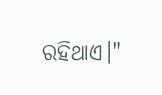ରହିଥାଏ।"